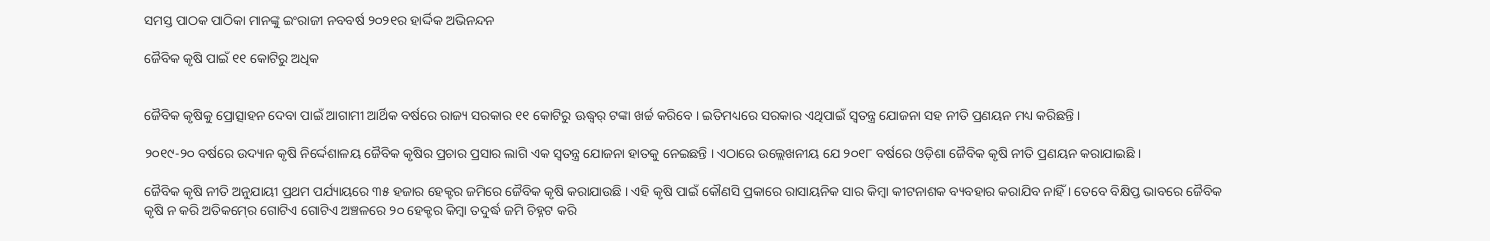ସମସ୍ତ ପାଠକ ପାଠିକା ମାନଙ୍କୁ ଇଂରାଜୀ ନବବର୍ଷ ୨୦୨୧ର ହାର୍ଦ୍ଦିକ ଅଭିନନ୍ଦନ

ଜୈବିକ କୃଷି ପାଇଁ ୧୧ କୋଟିରୁ ଅଧିକ


ଜୈବିକ କୃଷିକୁ ପ୍ରୋତ୍ସାହନ ଦେବା ପାଇଁ ଆଗାମୀ ଆର୍ଥିକ ବର୍ଷରେ ରାଜ୍ୟ ସରକାର ୧୧ କୋଟିରୁ ଊଦ୍ଧ୍ୱର୍ ଟଙ୍କା ଖର୍ଚ୍ଚ କରିବେ । ଇତିମଧ୍ୟରେ ସରକାର ଏଥିପାଇଁ ସ୍ୱତନ୍ତ୍ର ଯୋଜନା ସହ ନୀତି ପ୍ରଣୟନ ମଧ୍ୟ କରିଛନ୍ତି ।

୨୦୧୯-୨୦ ବର୍ଷରେ ଉଦ୍ୟାନ କୃଷି ନିର୍ଦ୍ଦେଶାଳୟ ଜୈବିକ କୃଷିର ପ୍ରଚାର ପ୍ରସାର ଲାଗି ଏକ ସ୍ୱତନ୍ତ୍ର ଯୋଜନା ହାତକୁ ନେଇଛନ୍ତି । ଏଠାରେ ଉଲ୍ଲେଖନୀୟ ଯେ ୨୦୧୮ ବର୍ଷରେ ଓଡ଼ିଶା ଜୈବିକ କୃଷି ନୀତି ପ୍ରଣୟନ କରାଯାଇଛି ।

ଜୈବିକ କୃଷି ନୀତି ଅନୁଯାୟୀ ପ୍ରଥମ ପର୍ଯ୍ୟାୟରେ ୩୫ ହଜାର ହେକ୍ଟର ଜମିରେ ଜୈବିକ କୃଷି କରାଯାଉଛି । ଏହି କୃଷି ପାଇଁ କୌଣସି ପ୍ରକାରେ ରାସାୟନିକ ସାର କିମ୍ବା କୀଟନାଶକ ବ୍ୟବହାର କରାଯିବ ନାହିଁ । ତେବେ ବିକ୍ଷିପ୍ତ ଭାବରେ ଜୈବିକ କୃଷି ନ କରି ଅତିକମ୍‍ରେ ଗୋଟିଏ ଗୋଟିଏ ଅଞ୍ଚଳରେ ୨୦ ହେକ୍ଟର କିମ୍ବା ତଦୁର୍ଦ୍ଧ ଜମି ଚିହ୍ନଟ କରି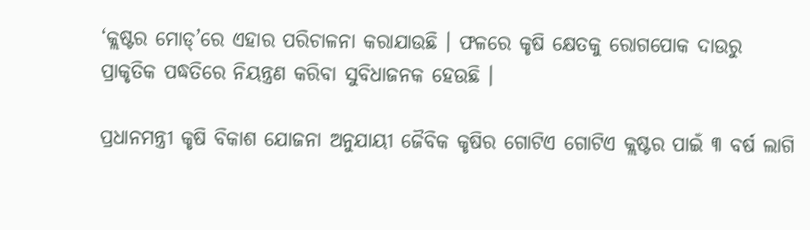‘କ୍ଲଷ୍ଟର ମୋଡ୍‍’ରେ ଏହାର ପରିଚାଳନା କରାଯାଉଛି । ଫଳରେ କୃଷି କ୍ଷେତକୁ ରୋଗପୋକ ଦାଉରୁ ପ୍ରାକୃତିକ ପଦ୍ଧତିରେ ନିୟନ୍ତ୍ରଣ କରିବା ସୁବିଧାଜନକ ହେଉଛି ।

ପ୍ରଧାନମନ୍ତ୍ରୀ କୃଷି ବିକାଶ ଯୋଜନା ଅନୁଯାୟୀ ଜୈବିକ କୃଷିର ଗୋଟିଏ ଗୋଟିଏ କ୍ଲଷ୍ଟର ପାଇଁ ୩ ବର୍ଷ ଲାଗି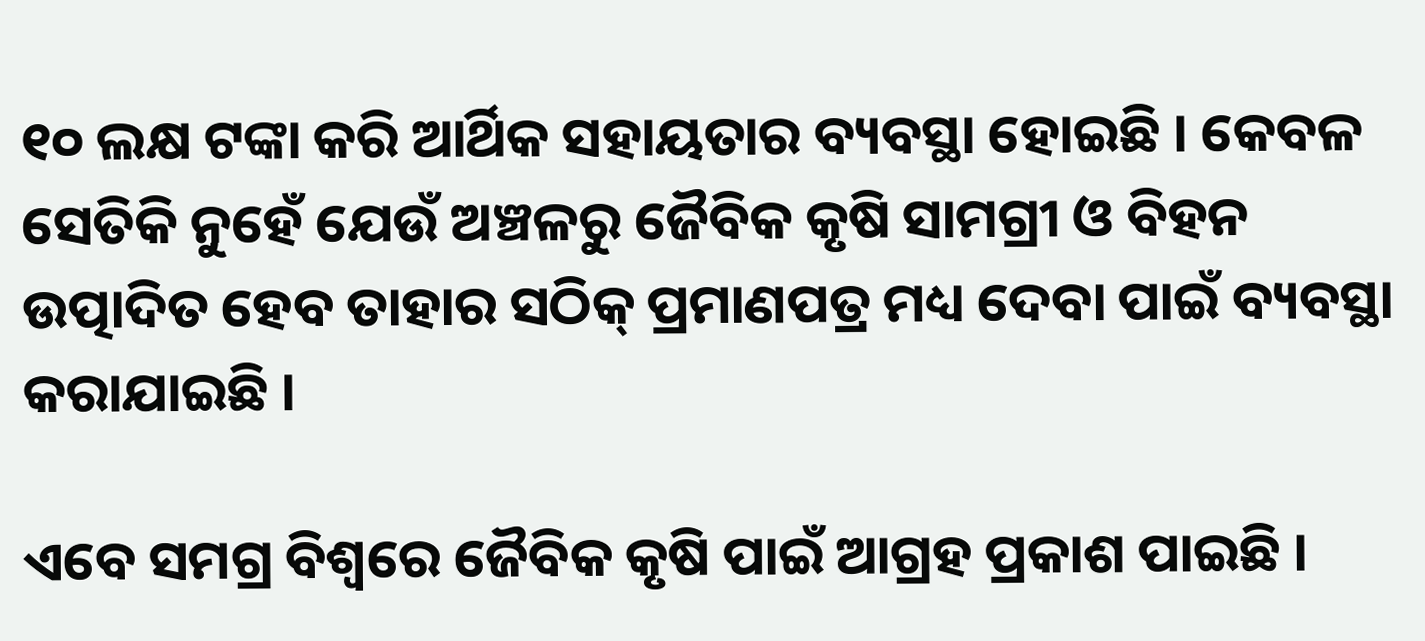୧୦ ଲକ୍ଷ ଟଙ୍କା କରି ଆର୍ଥିକ ସହାୟତାର ବ୍ୟବସ୍ଥା ହୋଇଛି । କେବଳ ସେତିକି ନୁହେଁ ଯେଉଁ ଅଞ୍ଚଳରୁ ଜୈବିକ କୃଷି ସାମଗ୍ରୀ ଓ ବିହନ ଉତ୍ପାଦିତ ହେବ ତାହାର ସଠିକ୍‍ ପ୍ରମାଣପତ୍ର ମଧ୍ୟ ଦେବା ପାଇଁ ବ୍ୟବସ୍ଥା କରାଯାଇଛି ।

ଏବେ ସମଗ୍ର ବିଶ୍ୱରେ ଜୈବିକ କୃଷି ପାଇଁ ଆଗ୍ରହ ପ୍ରକାଶ ପାଇଛି ।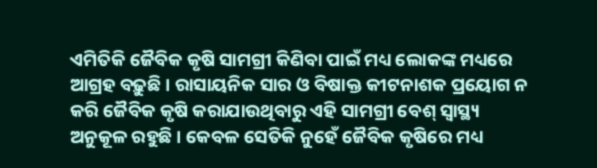ଏମିତିକି ଜୈବିକ କୃଷି ସାମଗ୍ରୀ କିଣିବା ପାଇଁ ମଧ୍ୟ ଲୋକଙ୍କ ମଧ୍ୟରେ ଆଗ୍ରହ ବଢ଼ୁଛି । ରାସାୟନିକ ସାର ଓ ବିଷାକ୍ତ କୀଟନାଶକ ପ୍ରୟୋଗ ନ କରି ଜୈବିକ କୃଷି କରାଯାଉଥିବାରୁ ଏହି ସାମଗ୍ରୀ ବେଶ୍‍ ସ୍ୱାସ୍ଥ୍ୟ ଅନୁକୂଳ ରହୁଛି । କେବଳ ସେତିକି ନୁହେଁ ଜୈବିକ କୃଷିରେ ମଧ୍ୟ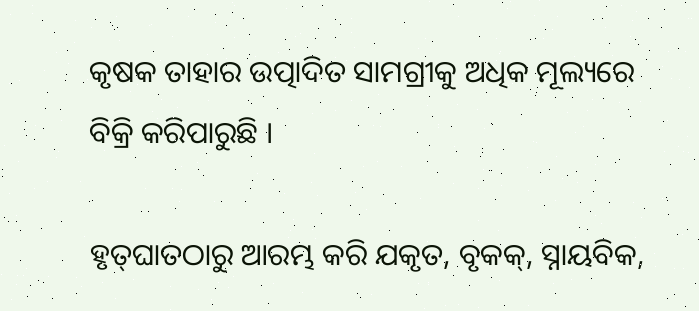କୃଷକ ତାହାର ଉତ୍ପାଦିତ ସାମଗ୍ରୀକୁ ଅଧିକ ମୂଲ୍ୟରେ ବିକ୍ରି କରିପାରୁଛି ।

ହୃତ୍‍ଘାତଠାରୁ ଆରମ୍ଭ କରି ଯକୃତ, ବୃକକ୍‍, ସ୍ନାୟବିକ,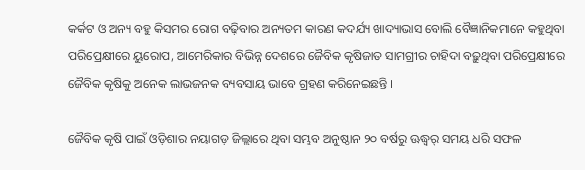କର୍କଟ ଓ ଅନ୍ୟ ବହୁ କିସମର ରୋଗ ବଢ଼ିବାର ଅନ୍ୟତମ କାରଣ କଦର୍ଯ୍ୟ ଖାଦ୍ୟାଭାସ ବୋଲି ବୈଜ୍ଞାନିକମାନେ କହୁଥିବା ପରିପ୍ରେକ୍ଷୀରେ ୟୁରୋପ, ଆମେରିକାର ବିଭିନ୍ନ ଦେଶରେ ଜୈବିକ କୃଷିଜାତ ସାମଗ୍ରୀର ଚାହିଦା ବଢ଼ୁଥିବା ପରିପ୍ରେକ୍ଷୀରେ ଜୈବିକ କୃଷିକୁ ଅନେକ ଲାଭଜନକ ବ୍ୟବସାୟ ଭାବେ ଗ୍ରହଣ କରିନେଇଛନ୍ତି ।

ଜୈବିକ କୃଷି ପାଇଁ ଓଡ଼ିଶାର ନୟାଗଡ଼ ଜିଲ୍ଲାରେ ଥିବା ସମ୍ଭବ ଅନୁଷ୍ଠାନ ୨୦ ବର୍ଷରୁ ଊଦ୍ଧ୍ୱର୍ ସମୟ ଧରି ସଫଳ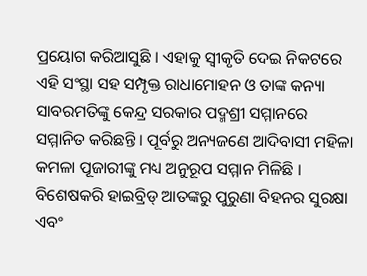ପ୍ରୟୋଗ କରିଆସୁଛି । ଏହାକୁ ସ୍ୱୀକୃତି ଦେଇ ନିକଟରେ ଏହି ସଂସ୍ଥା ସହ ସମ୍ପୃକ୍ତ ରାଧାମୋହନ ଓ ତାଙ୍କ କନ୍ୟା ସାବରମତିଙ୍କୁ କେନ୍ଦ୍ର ସରକାର ପଦ୍ମଶ୍ରୀ ସମ୍ମାନରେ ସମ୍ମାନିତ କରିଛନ୍ତି । ପୂର୍ବରୁ ଅନ୍ୟଜଣେ ଆଦିବାସୀ ମହିଳା କମଳା ପୂଜାରୀଙ୍କୁ ମଧ୍ୟ ଅନୁରୂପ ସମ୍ମାନ ମିଳିଛି । ବିଶେଷକରି ହାଇବ୍ରିଡ୍‍ ଆତଙ୍କରୁ ପୁରୁଣା ବିହନର ସୁରକ୍ଷା ଏବଂ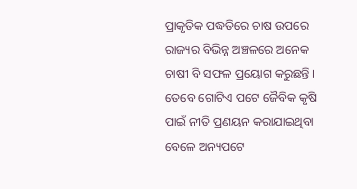ପ୍ରାକୃତିକ ପଦ୍ଧତିରେ ଚାଷ ଉପରେ ରାଜ୍ୟର ବିଭିନ୍ନ ଅଞ୍ଚଳରେ ଅନେକ ଚାଷୀ ବି ସଫଳ ପ୍ରୟୋଗ କରୁଛନ୍ତି । ତେବେ ଗୋଟିଏ ପଟେ ଜୈବିକ କୃଷି ପାଇଁ ନୀତି ପ୍ରଣୟନ କରାଯାଇଥିବା ବେଳେ ଅନ୍ୟପଟେ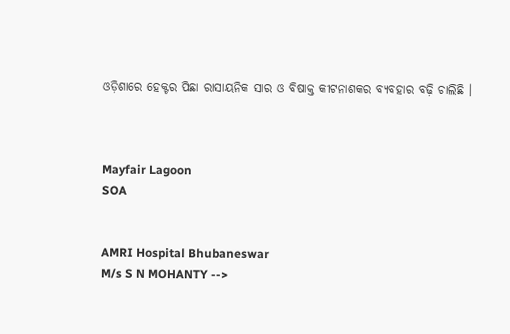ଓଡ଼ିଶାରେ ହେକ୍ଟର ପିଛା ରାସାୟନିକ ସାର ଓ ବିଷାକ୍ତ କୀଟନାଶକର ବ୍ୟବହାର ବଢ଼ି ଚାଲିଛି ।



Mayfair Lagoon
SOA


AMRI Hospital Bhubaneswar
M/s S N MOHANTY -->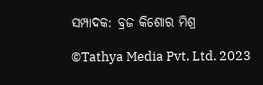ସମ୍ପାଦକ: ବ୍ରଜ କିଶୋର ମିଶ୍ର

©Tathya Media Pvt. Ltd. 2023